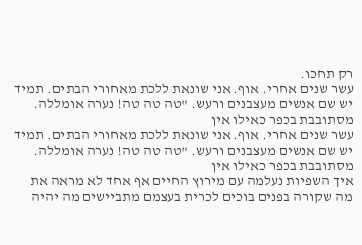רק תחכו.
עשר שנים אחרי. אוף. אני שונאת ללכת מאחורי הבתים. תמיד יש שם אנשים מעצבנים ורעש. "טה טה טה! נערה אומללה. מסתובבת בכפר כאילו אין
עשר שנים אחרי. אוף. אני שונאת ללכת מאחורי הבתים. תמיד יש שם אנשים מעצבנים ורעש. "טה טה טה! נערה אומללה. מסתובבת בכפר כאילו אין
איך השפיות נעלמה עם מירוץ החיים אף אחד לא מראה את מה שקורה בפנים בוכים לכרית בעצמם מתביישים מה יהיה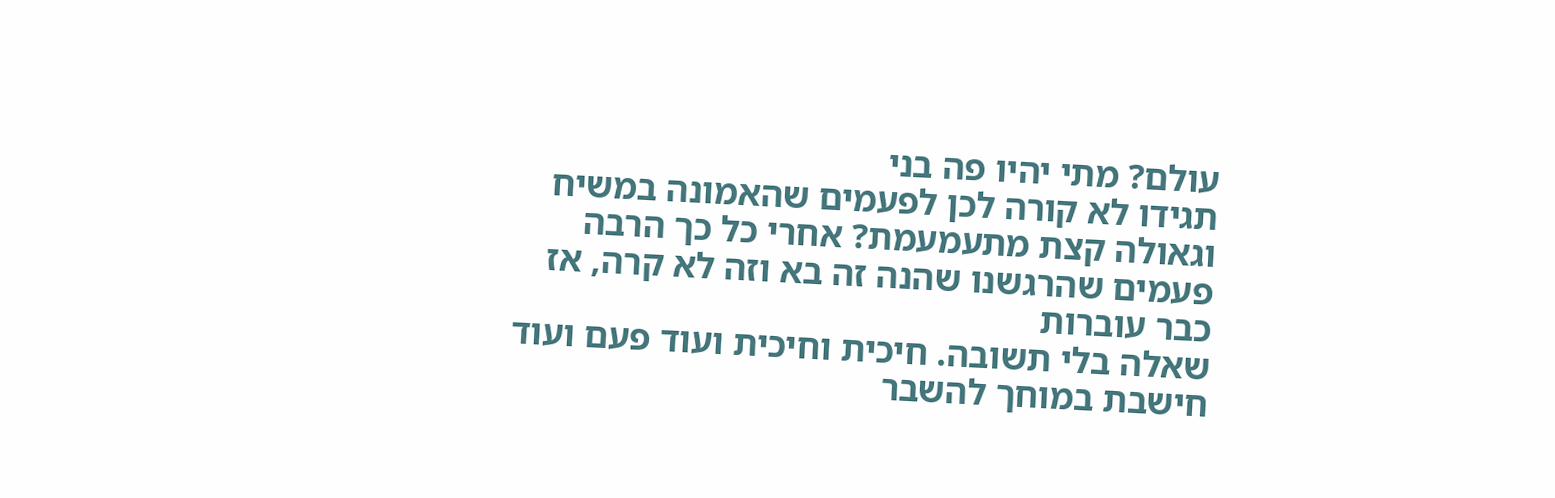עולם? מתי יהיו פה בני
תגידו לא קורה לכן לפעמים שהאמונה במשיח וגאולה קצת מתעמעמת? אחרי כל כך הרבה פעמים שהרגשנו שהנה זה בא וזה לא קרה, אז כבר עוברות
שאלה בלי תשובה. חיכית וחיכית ועוד פעם ועוד חישבת במוחך להשבר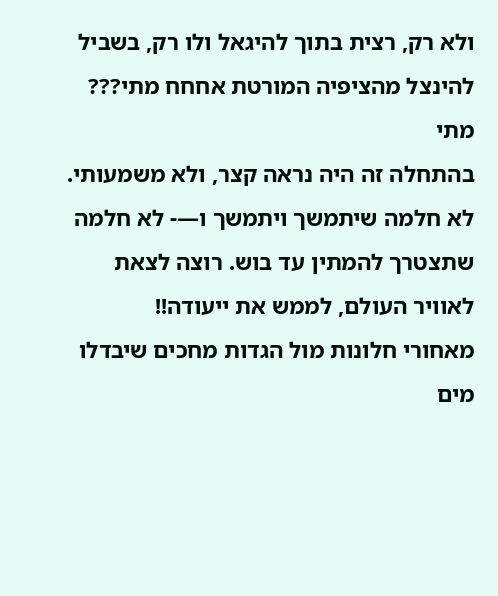ולא רק, רצית בתוך להיגאל ולו רק, בשביל להינצל מהציפיה המורטת אחחח מתי??? מתי
בהתחלה זה היה נראה קצר, ולא משמעותי. לא חלמה שיתמשך ויתמשך ו—- לא חלמה שתצטרך להמתין עד בוש. רוצה לצאת לאוויר העולם, לממש את ייעודה!!
מאחורי חלונות מול הגדות מחכים שיבדלו מים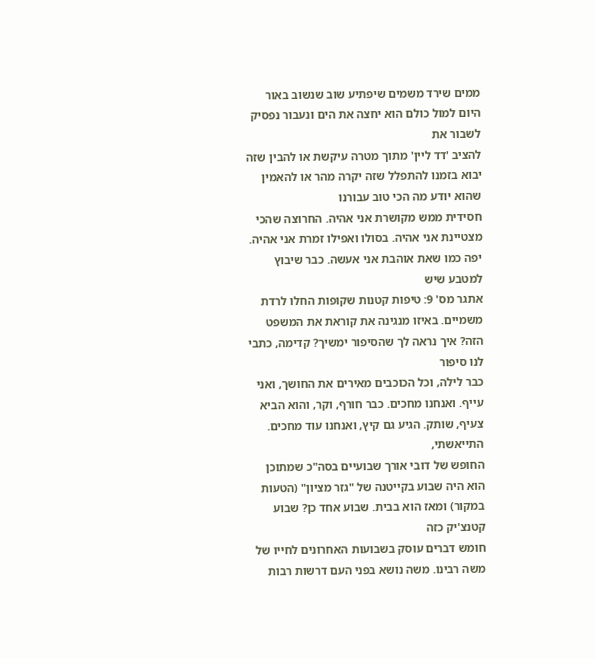ממים שירד משמים שיפתיע שוב שנשוב באור היום למול כולם הוא יחצה את הים ונעבור נפסיק לשבור את
להציב 'דד ליין' מתוך מטרה עיקשת או להבין שזה יבוא בזמנו להתפלל שזה יקרה מהר או להאמין שהוא יודע מה הכי טוב עבורנו
חסידית ממש מקושרת אני אהיה. החרוצה שהכי מצטיינת אני אהיה. בסולו ואפילו זמרת אני אהיה. יפה כמו שאת אוהבת אני אעשה. כבר שיבוץ למטבע שיש
אתגר מס' 9: טיפות קטנות שקופות החלו לרדת משמיים. באיזו מנגינה את קוראת את המשפט הזה? איך נראה לך שהסיפור ימשיך? קדימה, כתבי לנו סיפור
כבר לילה, וכל הכוכבים מאירים את החושך, ואני עייף. ואנחנו מחכים. כבר חורף, וקר, והוא הביא צעיף, שותק. הגיע גם קיץ, ואנחנו עוד מחכים. התייאשתי,
החופש של דובי אורך שבועיים בסה"כ שמתוכן הוא היה שבוע בקייטנה של "גזר מציון" (הטעות במקור) ומאז הוא בבית. שבוע אחד כן? שבוע קטנצ'יק כזה
חומש דברים עוסק בשבועות האחרונים לחייו של משה רבינו. משה נושא בפני העם דרשות רבות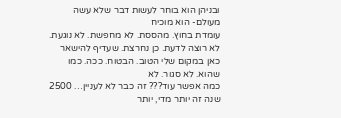ובניהן הוא בוחר לעשות דבר שלא עשה מעולם- הוא מוכיח
עומדת בחוץ. מהססת. לא מחפשת. לא נוגעת. לא רוצה לדעת. כן נחרצת. שעדיף להישאר כאן במקום שלי הטוב. הבטוח. ככה. כמו שהוא. לא סגור. לא
כמה אפשר עוד??? זה כבר לא לעניין… 2500 שנה זה יותר מדי, יותר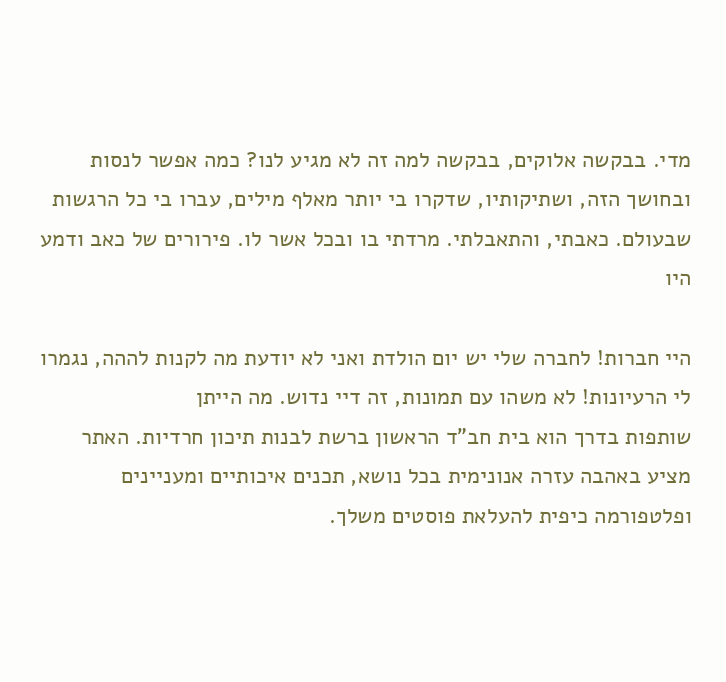מדי. בבקשה אלוקים, בבקשה למה זה לא מגיע לנו? כמה אפשר לנסות
ובחושך הזה, ושתיקותיו, שדקרו בי יותר מאלף מילים, עברו בי כל הרגשות שבעולם. כאבתי, והתאבלתי. מרדתי בו ובכל אשר לו. פירורים של כאב ודמע היו

היי חברות! לחברה שלי יש יום הולדת ואני לא יודעת מה לקנות לההה, נגמרו לי הרעיונות! לא משהו עם תמונות, זה דיי נדוש. מה הייתן
שותפות בדרך הוא בית חב"ד הראשון ברשת לבנות תיכון חרדיות. האתר מציע באהבה עזרה אנונימית בכל נושא, תכנים איכותיים ומעניינים ופלטפורמה כיפית להעלאת פוסטים משלך.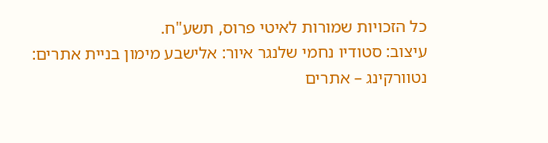כל הזכויות שמורות לאיטי פרוס, תשע"ח.
עיצוב: סטודיו נחמי שלנגר איור: אלישבע מימון בניית אתרים: נטוורקינג – אתרים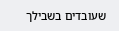שעובדים בשבילך